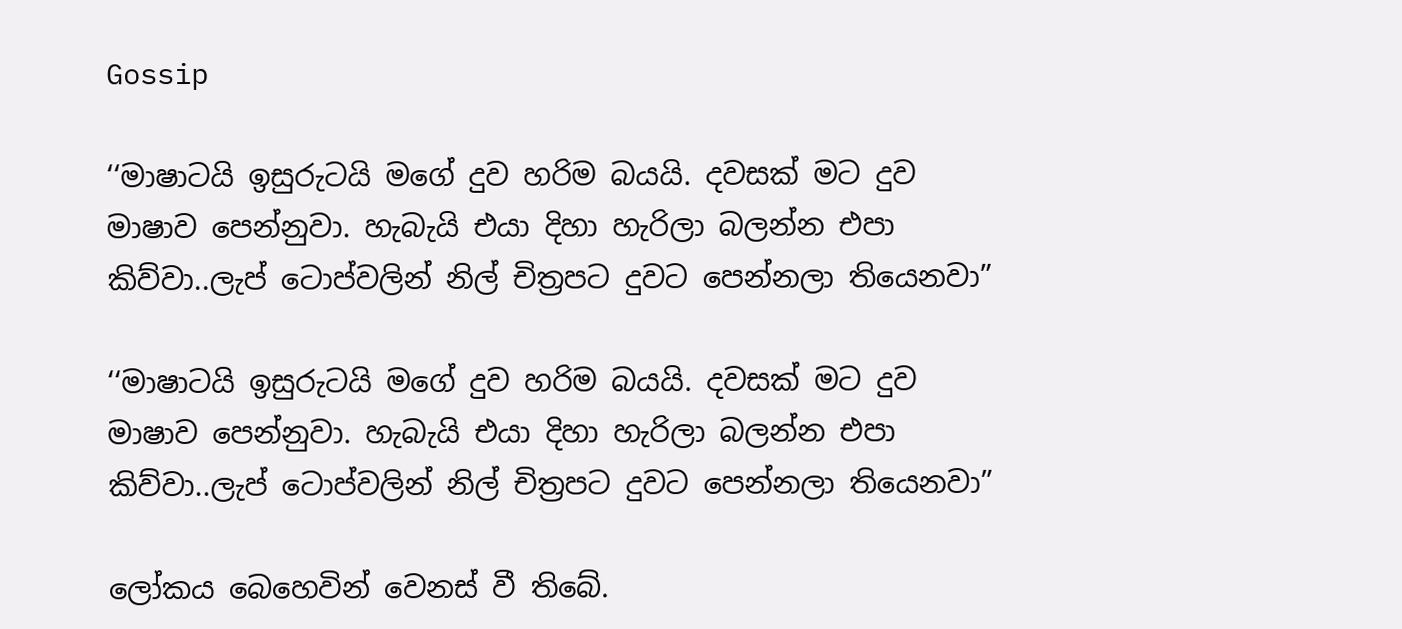Gossip

‘‘මාෂාටයි ඉසුරුටයි මගේ දුව හරිම බයයි. දවසක් මට දුව මාෂාව පෙන්නුවා. හැබැයි එයා දිහා හැරිලා බලන්න එපා කිව්වා..ලැප් ටොප්වලින් නිල් චිත්‍රපට දුවට පෙන්නලා තියෙනවා”

‘‘මාෂාටයි ඉසුරුටයි මගේ දුව හරිම බයයි. දවසක් මට දුව මාෂාව පෙන්නුවා. හැබැයි එයා දිහා හැරිලා බලන්න එපා කිව්වා..ලැප් ටොප්වලින් නිල් චිත්‍රපට දුවට පෙන්නලා තියෙනවා”

ලෝකය බෙහෙවින් වෙනස් වී තිබේ.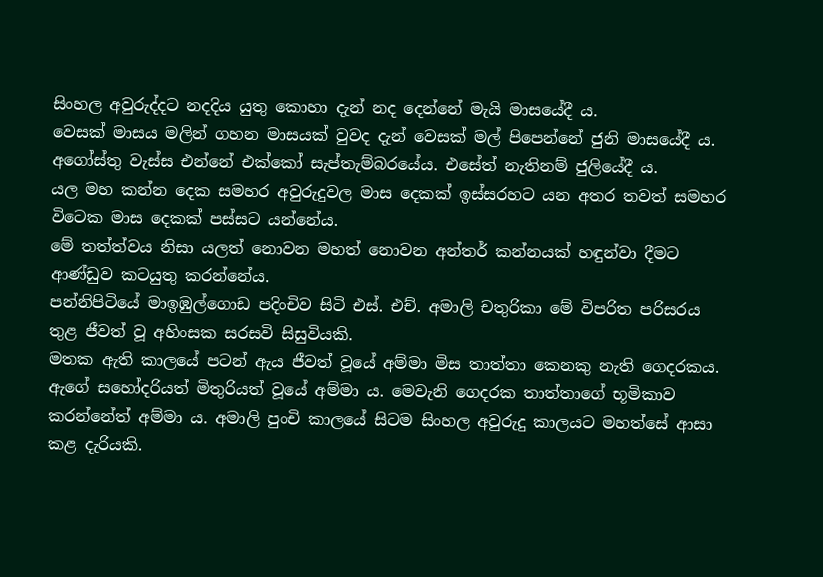සිංහල අවුරුද්දට නදදිය යුතු කොහා දැන් නද දෙන්නේ මැයි මාසයේදී ය.
වෙසක් මාසය මලින් ගහන මාසයක් වුවද දැන් වෙසක් මල් පිපෙන්නේ ජුනි මාසයේදී ය. අගෝස්තු වැස්ස එන්නේ එක්කෝ සැප්තැම්බරයේය. එසේත් නැතිනම් ජුලියේදී ය.
යල මහ කන්න දෙක සමහර අවුරුදුවල මාස දෙකක් ඉස්සරහට යන අතර තවත් සමහර විටෙක මාස දෙකක් පස්සට යන්නේය.
මේ තත්ත්වය නිසා යලත් නොවන මහත් නොවන අන්තර් කන්නයක් හඳුන්වා දීමට ආණ්ඩුව කටයුතු කරන්නේය.
පන්නිපිටියේ මාඉඹුල්ගොඩ පදිංචිව සිටි එස්. එච්. අමාලි චතුරිකා මේ විපරිත පරිසරය තුළ ජීවත් වූ අහිංසක සරසවි සිසුවියකි.
මතක ඇති කාලයේ පටන් ඇය ජීවත් වූයේ අම්මා මිස තාත්තා කෙනකු නැති ගෙදරකය. ඇගේ සහෝදරියත් මිතුරියත් වූයේ අම්මා ය. මෙවැනි ගෙදරක තාත්තාගේ භූමිකාව කරන්නේත් අම්මා ය. අමාලි පුංචි කාලයේ සිටම සිංහල අවුරුදු කාලයට මහත්සේ ආසා කළ දැරියකි.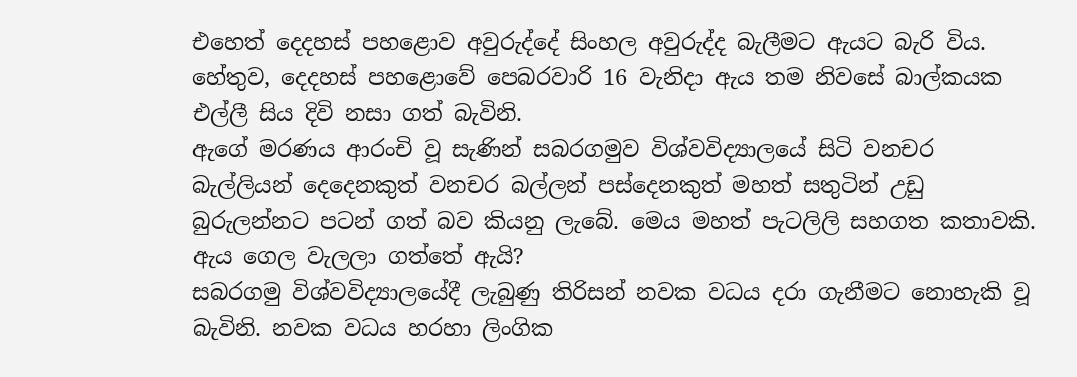එහෙත් දෙදහස් පහළොව අවුරුද්දේ සිංහල අවුරුද්ද බැලීමට ඇයට බැරි විය. හේතුව, දෙදහස් පහළොවේ පෙබරවාරි 16 වැනිදා ඇය තම නිවසේ බාල්කයක එල්ලී සිය දිවි නසා ගත් බැවිනි.
ඇගේ මරණය ආරංචි වූ සැණින් සබරගමුව විශ්වවිද්‍යාලයේ සිටි වනචර බැල්ලියන් දෙදෙනකුත් වනචර බල්ලන් පස්දෙනකුත් මහත් සතුටින් උඩු බුරුලන්නට පටන් ගත් බව කියනු ලැබේ. මෙය මහත් පැටලිලි සහගත කතාවකි. ඇය ගෙල වැලලා ගත්තේ ඇයි?
සබරගමු විශ්වවිද්‍යාලයේදී ලැබුණු තිරිසන් නවක වධය දරා ගැනීමට නොහැකි වූ බැවිනි. නවක වධය හරහා ලිංගික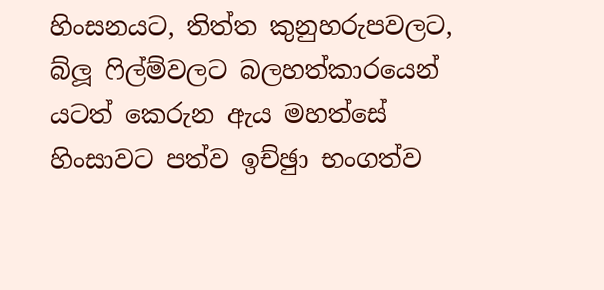හිංසනයට, තිත්ත කුනුහරුපවලට, බ්ලූ ෆිල්ම්වලට බලහත්කාරයෙන් යටත් කෙරුන ඇය මහත්සේ හිංසාවට පත්ව ඉච්ඡුා භංගත්ව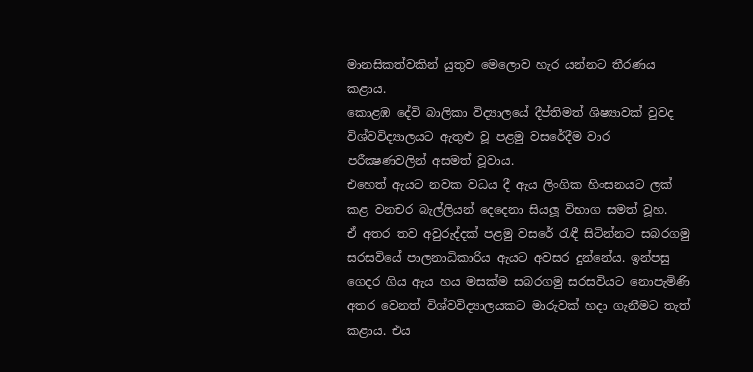මානසිකත්වකින් යුතුව මෙලොව හැර යන්නට තීරණය කළාය.
කොළඹ දේවි බාලිකා විද්‍යාලයේ දීප්තිමත් ශිෂ්‍යාවක් වුවද විශ්වවිද්‍යාලයට ඇතුළු වූ පළමු වසරේදීම වාර පරීක්‍ෂණවලින් අසමත් වූවාය.
එහෙත් ඇයට නවක වධය දී ඇය ලිංගික හිංසනයට ලක් කළ වනචර බැල්ලියන් දෙදෙනා සියලූ විභාග සමත් වූහ.
ඒ අතර තව අවුරුද්දක් පළමු වසරේ රැඳී සිටින්නට සබරගමු සරසවියේ පාලනාධිකාරිය ඇයට අවසර දුන්නේය. ඉන්පසු ගෙදර ගිය ඇය හය මසක්ම සබරගමු සරසවියට නොපැමිණි අතර වෙනත් විශ්වවිද්‍යාලයකට මාරුවක් හදා ගැනීමට තැත් කළාය. එය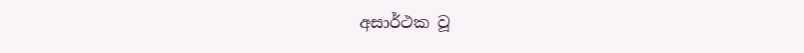අසාර්ථක වූ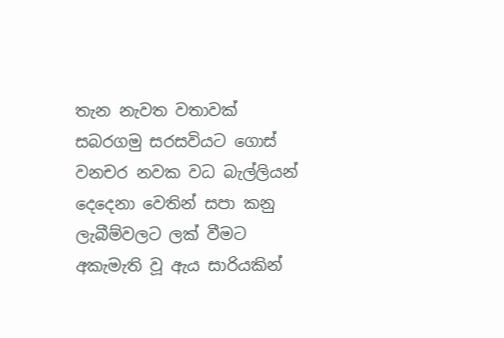තැන නැවත වතාවක් සබරගමු සරසවියට ගොස් වනචර නවක වධ බැල්ලියන් දෙදෙනා වෙතින් සපා කනු ලැබීම්වලට ලක් වීමට අකැමැති වූ ඇය සාරියකින්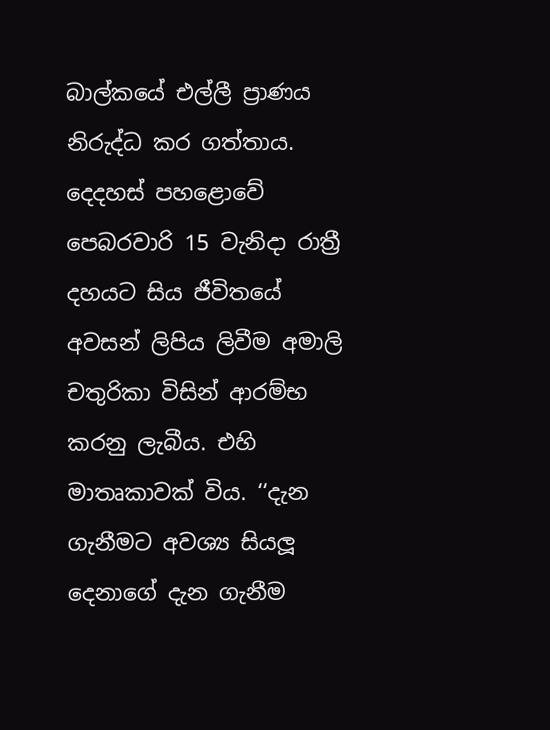බාල්කයේ එල්ලී ප්‍රාණය නිරුද්ධ කර ගත්තාය.
දෙදහස් පහළොවේ පෙබරවාරි 15 වැනිදා රාත්‍රී දහයට සිය ජීවිතයේ අවසන් ලිපිය ලිවීම අමාලි චතුරිකා විසින් ආරම්භ කරනු ලැබීය. එහි මාතෘකාවක් විය. ‘‘දැන ගැනීමට අවශ්‍ය සියලූ දෙනාගේ දැන ගැනීම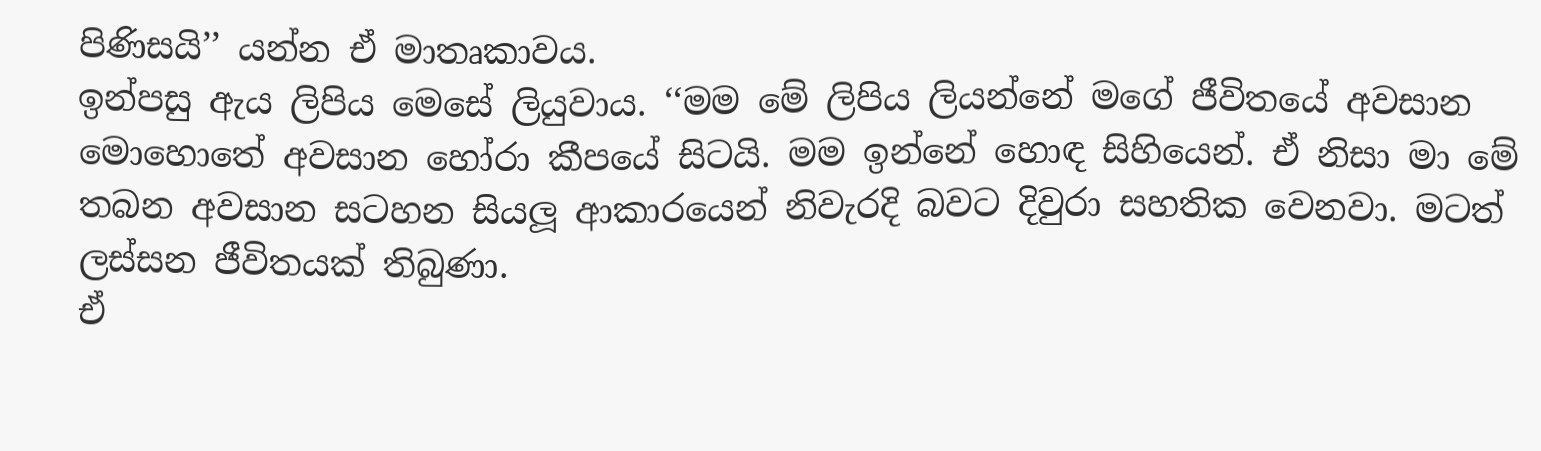පිණිසයි’’ යන්න ඒ මාතෘකාවය.
ඉන්පසු ඇය ලිපිය මෙසේ ලියුවාය. ‘‘මම මේ ලිපිය ලියන්නේ මගේ ජීවිතයේ අවසාන මොහොතේ අවසාන හෝරා කීපයේ සිටයි. මම ඉන්නේ හොඳ සිහියෙන්. ඒ නිසා මා මේ තබන අවසාන සටහන සියලූ ආකාරයෙන් නිවැරදි බවට දිවුරා සහතික වෙනවා. මටත් ලස්සන ජීවිතයක් තිබුණා.
ඒ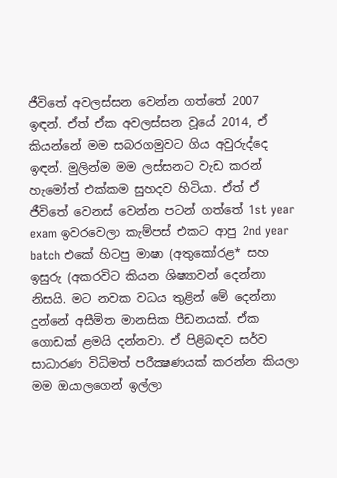ජීවිතේ අවලස්සන වෙන්න ගත්තේ 2007 ඉඳන්. ඒත් ඒක අවලස්සන වූයේ 2014, ඒ කියන්නේ මම සබරගමුවට ගිය අවුරුද්දෙ ඉඳන්. මුලින්ම මම ලස්සනට වැඩ කරන් හැමෝත් එක්කම සුහදව හිටියා. ඒත් ඒ ජීවිතේ වෙනස් වෙන්න පටන් ගත්තේ 1st year exam ඉවරවෙලා කැම්පස් එකට ආපු 2nd year batch එකේ හිටපු මාෂා (අතුකෝරළ* සහ ඉසුරු (අකරවිට කියන ශිෂ්‍යාවන් දෙන්නා නිසයි. මට නවක වධය තුළින් මේ දෙන්නා දුන්නේ අසීමිත මානසික පීඩනයක්. ඒක ගොඩක් ළමයි දන්නවා. ඒ පිළිබඳව සර්ව සාධාරණ විධිමත් පරීක්‍ෂණයක් කරන්න කියලා මම ඔයාලගෙන් ඉල්ලා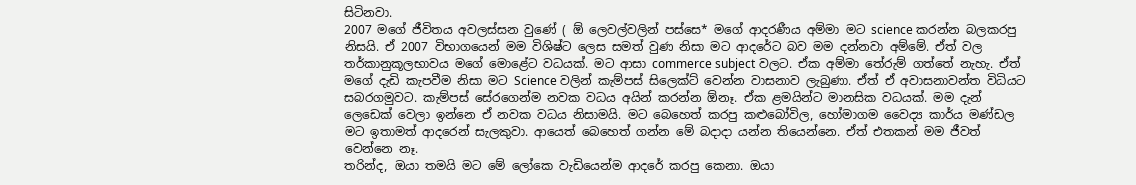සිටිනවා.
2007 මගේ ජීවිතය අවලස්සන වුණේ ( ඕ ලෙවල්වලින් පස්සෙ* මගේ ආදරණීය අම්මා මට science කරන්න බලකරපු නිසයි. ඒ 2007 විභාගයෙන් මම විශිෂ්ට ලෙස සමත් වුණ නිසා මට ආදරේට බව මම දන්නවා අම්මේ. ඒත් වල තර්කානුකූලභාවය මගේ මොළේට වධයක්. මට ආසා commerce subject වලට. ඒක අම්මා තේරුම් ගත්තේ නැහැ. ඒත් මගේ දැඩි කැපවීම නිසා මට Science වලින් කැම්පස් සිලෙක්ට් වෙන්න වාසනාව ලැබුණා. ඒත් ඒ අවාසනාවන්ත විධියට සබරගමුවට. කැම්පස් සේරගෙන්ම නවක වධය අයින් කරන්න ඕනෑ. ඒක ළමයින්ට මානසික වධයක්. මම දැන් ලෙඩෙක් වෙලා ඉන්නෙ ඒ නවක වධය නිසාමයි. මට බෙහෙත් කරපු කළුබෝවිල, හෝමාගම වෛද්‍ය කාර්ය මණ්ඩල මට ඉතාමත් ආදරෙන් සැලකුවා. ආයෙත් බෙහෙත් ගන්න මේ බදාදා යන්න තියෙන්නෙ. ඒත් එතකන් මම ජීවත් වෙන්නෙ නෑ.
තරින්ද, ඔයා තමයි මට මේ ලෝකෙ වැඩියෙන්ම ආදරේ කරපු කෙනා. ඔයා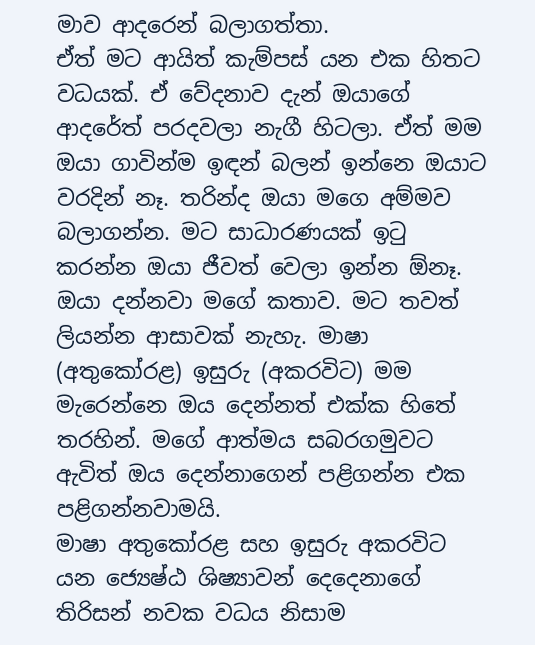මාව ආදරෙන් බලාගත්තා.
ඒත් මට ආයිත් කැම්පස් යන එක හිතට වධයක්. ඒ වේදනාව දැන් ඔයාගේ ආදරේත් පරදවලා නැගී හිටලා. ඒත් මම ඔයා ගාවින්ම ඉඳන් බලන් ඉන්නෙ ඔයාට වරදින් නෑ. තරින්ද ඔයා මගෙ අම්මව බලාගන්න. මට සාධාරණයක් ඉටු කරන්න ඔයා ජීවත් වෙලා ඉන්න ඕනෑ. ඔයා දන්නවා මගේ කතාව. මට තවත් ලියන්න ආසාවක් නැහැ. මාෂා (අතුකෝරළ) ඉසුරු (අකරවිට) මම මැරෙන්නෙ ඔය දෙන්නත් එක්ක හිතේ තරහින්. මගේ ආත්මය සබරගමුවට ඇවිත් ඔය දෙන්නාගෙන් පළිගන්න එක පළිගන්නවාමයි.
මාෂා අතුකෝරළ සහ ඉසුරු අකරවිට යන ජ්‍යෙෂ්ඨ ශිෂ්‍යාවන් දෙදෙනාගේ තිරිසන් නවක වධය නිසාම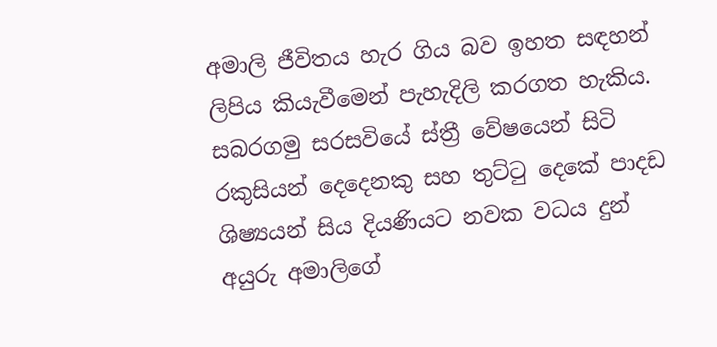අමාලි ජීවිතය හැර ගිය බව ඉහත සඳහන්
ලිපිය කියැවීමෙන් පැහැදිලි කරගත හැකිය. සබරගමු සරසවියේ ස්ත්‍රී වේෂයෙන් සිටි රකුසියන් දෙදෙනකු සහ තුට්ටු දෙකේ පාදඩ ශිෂ්‍යයන් සිය දියණියට නවක වධය දුන් අයුරු අමාලිගේ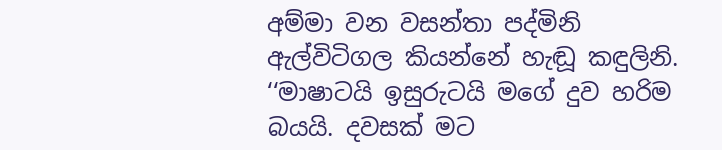අම්මා වන වසන්තා පද්මිනි ඇල්විටිගල කියන්නේ හැඬූ කඳුලිනි. ‘‘මාෂාටයි ඉසුරුටයි මගේ දුව හරිම බයයි. දවසක් මට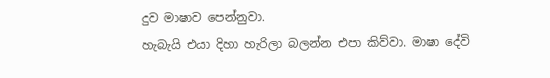දුව මාෂාව පෙන්නුවා.
හැබැයි එයා දිහා හැරිලා බලන්න එපා කිව්වා. මාෂා දේවි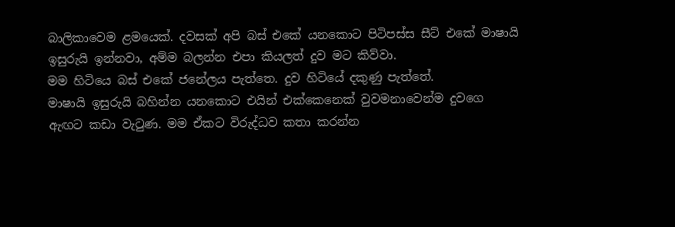බාලිකාවෙම ළමයෙක්. දවසක් අපි බස් එකේ යනකොට පිටිපස්ස සීට් එකේ මාෂායි ඉසුරුයි ඉන්නවා, අම්ම බලන්න එපා කියලත් දුව මට කිව්වා.
මම හිටියෙ බස් එකේ ජනේලය පැත්තෙ. දුව හිටියේ දකුණු පැත්තේ.
මාෂායි ඉසුරුයි බහින්න යනකොට එයින් එක්කෙනෙක් වුවමනාවෙන්ම දුවගෙ ඇඟට කඩා වැටුණ. මම ඒකට විරුද්ධව කතා කරන්න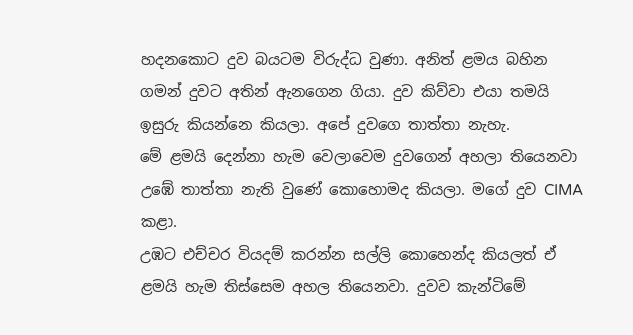හදනකොට දුව බයටම විරුද්ධ වුණා. අනිත් ළමය බහින ගමන් දුවට අතින් ඇනගෙන ගියා. දුව කිව්වා එයා තමයි ඉසුරු කියන්නෙ කියලා. අපේ දුවගෙ තාත්තා නැහැ.
මේ ළමයි දෙන්නා හැම වෙලාවෙම දුවගෙන් අහලා තියෙනවා උඹේ තාත්තා නැති වුණේ කොහොමද කියලා. මගේ දුව CIMA කළා.
උඹට එච්චර වියදම් කරන්න සල්ලි කොහෙන්ද කියලත් ඒ ළමයි හැම තිස්සෙම අහල තියෙනවා. දුවව කැන්ටිමේ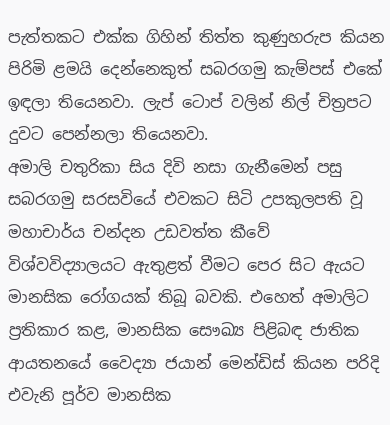පැත්තකට එක්ක ගිහින් තිත්ත කුණුහරුප කියන පිරිමි ළමයි දෙන්නෙකුත් සබරගමු කැම්පස් එකේ ඉඳලා තියෙනවා. ලැප් ටොප් වලින් නිල් චිත්‍රපට දුවට පෙන්නලා තියෙනවා.
අමාලි චතුරිකා සිය දිවි නසා ගැනීමෙන් පසු සබරගමු සරසවියේ එවකට සිටි උපකුලපති වූ මහාචාර්ය චන්දන උඩවත්ත කීවේ විශ්වවිද්‍යාලයට ඇතුළත් වීමට පෙර සිට ඇයට මානසික රෝගයක් තිබූ බවකි. එහෙත් අමාලිට ප්‍රතිකාර කළ, මානසික සෞඛ්‍ය පිළිබඳ ජාතික ආයතනයේ වෛද්‍යා ජයාන් මෙන්ඩිස් කියන පරිදි එවැනි පූර්ව මානසික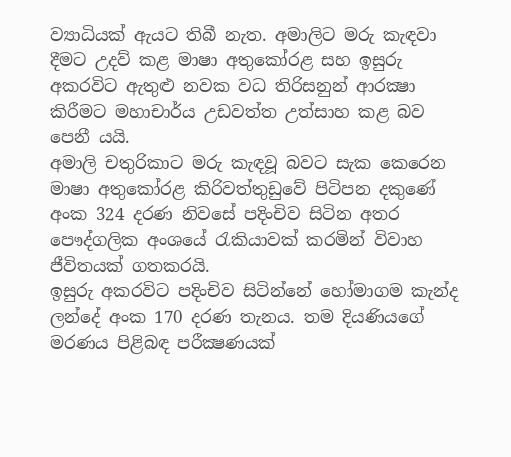ව්‍යාධියක් ඇයට තිබී නැත. අමාලිට මරු කැඳවා දීමට උදව් කළ මාෂා අතුකෝරළ සහ ඉසුරු අකරවිට ඇතුළු නවක වධ තිරිසනුන් ආරක්‍ෂා කිරීමට මහාචාර්ය උඩවත්ත උත්සාහ කළ බව පෙනී යයි.
අමාලි චතුරිකාට මරු කැඳවූ බවට සැක කෙරෙන මාෂා අතුකෝරළ කිරිවත්තුඩුවේ පිටිපන දකුණේ අංක 324 දරණ නිවසේ පදිංචිව සිටින අතර පෞද්ගලික අංශයේ රැකියාවක් කරමින් විවාහ ජීවිතයක් ගතකරයි.
ඉසුරු අකරවිට පදිංචිව සිටින්නේ හෝමාගම කැන්ද ලන්දේ අංක 170 දරණ තැනය. තම දියණියගේ මරණය පිළිබඳ පරීක්‍ෂණයක්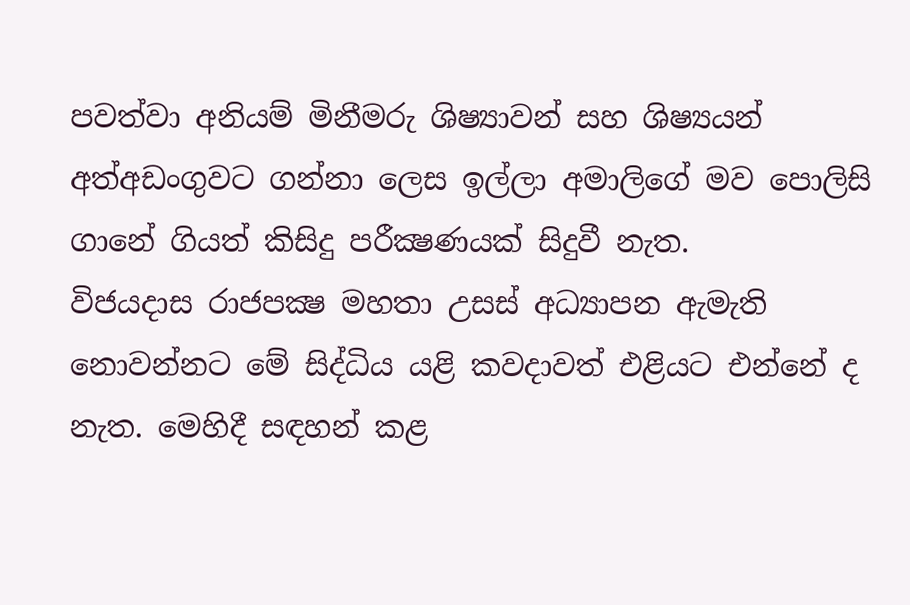පවත්වා අනියම් මිනීමරු ශිෂ්‍යාවන් සහ ශිෂ්‍යයන් අත්අඩංගුවට ගන්නා ලෙස ඉල්ලා අමාලිගේ මව පොලිසි ගානේ ගියත් කිසිදු පරීක්‍ෂණයක් සිදුවී නැත.
විජයදාස රාජපක්‍ෂ මහතා උසස් අධ්‍යාපන ඇමැති නොවන්නට මේ සිද්ධිය යළි කවදාවත් එළියට එන්නේ ද නැත. මෙහිදී සඳහන් කළ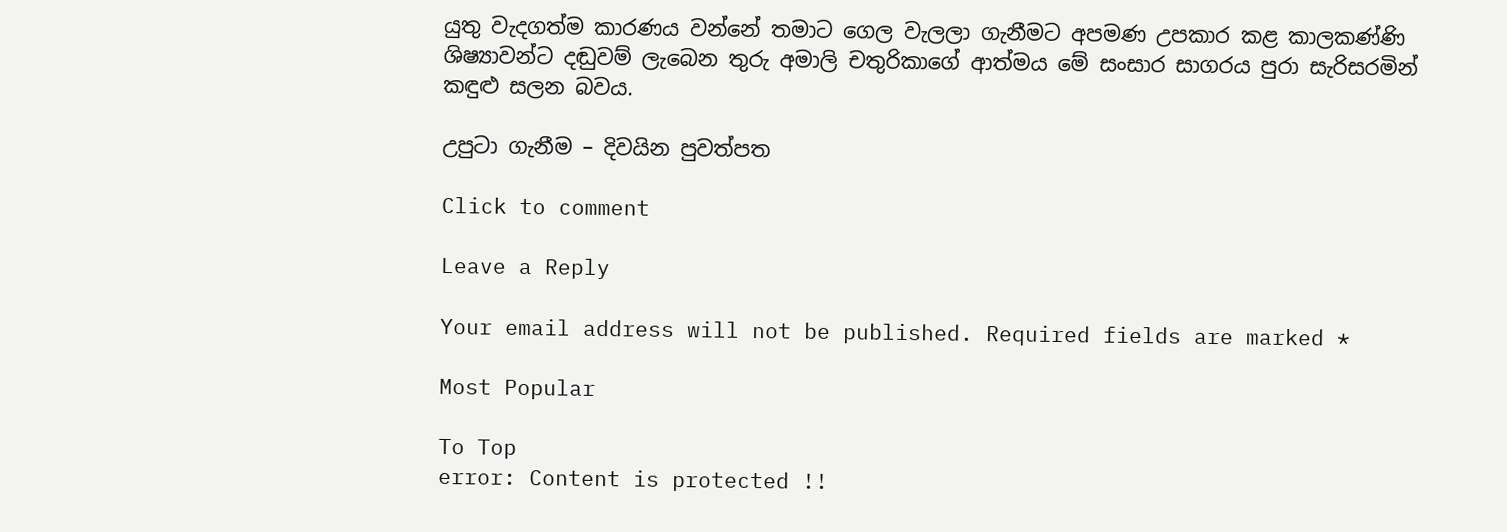යුතු වැදගත්ම කාරණය වන්නේ තමාට ගෙල වැලලා ගැනීමට අපමණ උපකාර කළ කාලකණ්ණි ශිෂ්‍යාවන්ට දඬුවම් ලැබෙන තුරු අමාලි චතුරිකාගේ ආත්මය මේ සංසාර සාගරය පුරා සැරිසරමින් කඳුළු සලන බවය.

උපුටා ගැනීම – දිවයින පුවත්පත

Click to comment

Leave a Reply

Your email address will not be published. Required fields are marked *

Most Popular

To Top
error: Content is protected !!